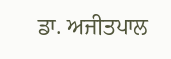ਡਾ. ਅਜੀਤਪਾਲ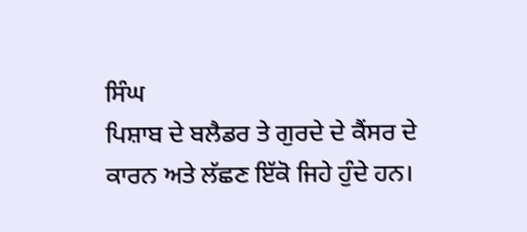ਸਿੰਘ
ਪਿਸ਼ਾਬ ਦੇ ਬਲੈਡਰ ਤੇ ਗੁਰਦੇ ਦੇ ਕੈਂਸਰ ਦੇ ਕਾਰਨ ਅਤੇ ਲੱਛਣ ਇੱਕੋ ਜਿਹੇ ਹੁੰਦੇ ਹਨ।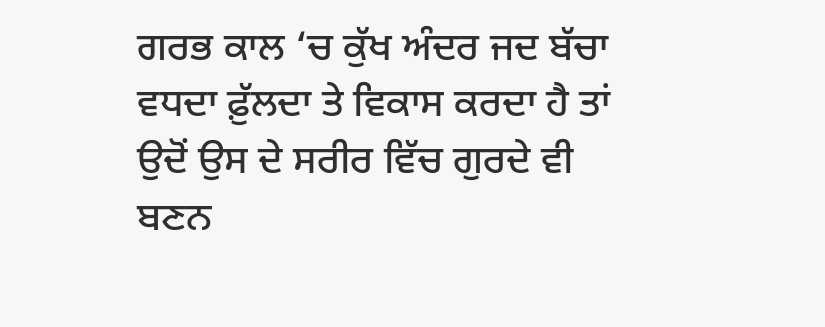ਗਰਭ ਕਾਲ ‘ਚ ਕੁੱਖ ਅੰਦਰ ਜਦ ਬੱਚਾ ਵਧਦਾ ਫ਼ੁੱਲਦਾ ਤੇ ਵਿਕਾਸ ਕਰਦਾ ਹੈ ਤਾਂ ਉਦੋਂ ਉਸ ਦੇ ਸਰੀਰ ਵਿੱਚ ਗੁਰਦੇ ਵੀ ਬਣਨ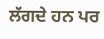ਲੱਗਦੇ ਹਨ ਪਰ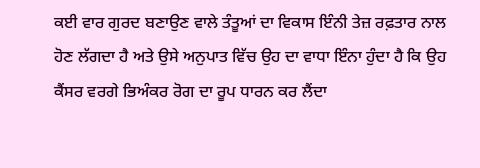ਕਈ ਵਾਰ ਗੁਰਦ ਬਣਾਉਣ ਵਾਲੇ ਤੰਤੂਆਂ ਦਾ ਵਿਕਾਸ ਇੰਨੀ ਤੇਜ਼ ਰਫ਼ਤਾਰ ਨਾਲ ਹੋਣ ਲੱਗਦਾ ਹੈ ਅਤੇ ਉਸੇ ਅਨੁਪਾਤ ਵਿੱਚ ਉਹ ਦਾ ਵਾਧਾ ਇੰਨਾ ਹੁੰਦਾ ਹੈ ਕਿ ਉਹ ਕੈਂਸਰ ਵਰਗੇ ਭਿਅੰਕਰ ਰੋਗ ਦਾ ਰੂਪ ਧਾਰਨ ਕਰ ਲੈਂਦਾ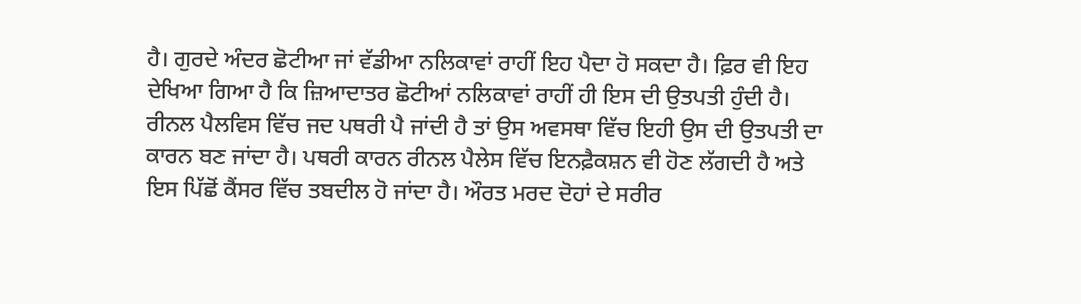ਹੈ। ਗੁਰਦੇ ਅੰਦਰ ਛੋਟੀਆ ਜਾਂ ਵੱਡੀਆ ਨਲਿਕਾਵਾਂ ਰਾਹੀਂ ਇਹ ਪੈਦਾ ਹੋ ਸਕਦਾ ਹੈ। ਫ਼ਿਰ ਵੀ ਇਹ ਦੇਖਿਆ ਗਿਆ ਹੈ ਕਿ ਜ਼ਿਆਦਾਤਰ ਛੋਟੀਆਂ ਨਲਿਕਾਵਾਂ ਰਾਹੀਂ ਹੀ ਇਸ ਦੀ ਉਤਪਤੀ ਹੁੰਦੀ ਹੈ।
ਰੀਨਲ ਪੈਲਵਿਸ ਵਿੱਚ ਜਦ ਪਥਰੀ ਪੈ ਜਾਂਦੀ ਹੈ ਤਾਂ ਉਸ ਅਵਸਥਾ ਵਿੱਚ ਇਹੀ ਉਸ ਦੀ ਉਤਪਤੀ ਦਾ ਕਾਰਨ ਬਣ ਜਾਂਦਾ ਹੈ। ਪਥਰੀ ਕਾਰਨ ਰੀਨਲ ਪੈਲੇਸ ਵਿੱਚ ਇਨਫ਼ੈਕਸ਼ਨ ਵੀ ਹੋਣ ਲੱਗਦੀ ਹੈ ਅਤੇ ਇਸ ਪਿੱਛੋਂ ਕੈਂਸਰ ਵਿੱਚ ਤਬਦੀਲ ਹੋ ਜਾਂਦਾ ਹੈ। ਔਰਤ ਮਰਦ ਦੋਹਾਂ ਦੇ ਸਰੀਰ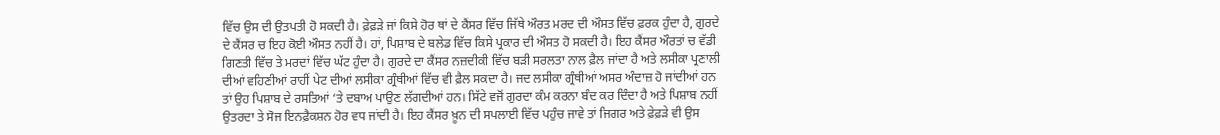ਵਿੱਚ ਉਸ ਦੀ ਉਤਪਤੀ ਹੋ ਸਕਦੀ ਹੈ। ਫ਼ੇਫ਼ੜੇ ਜਾਂ ਕਿਸੇ ਹੋਰ ਥਾਂ ਦੇ ਕੈਂਸਰ ਵਿੱਚ ਜਿੱਥੇ ਔਰਤ ਮਰਦ ਦੀ ਔਸਤ ਵਿੱਚ ਫ਼ਰਕ ਹੁੰਦਾ ਹੈ, ਗੁਰਦੇ ਦੇ ਕੈਂਸਰ ਚ ਇਹ ਕੋਈ ਔਸਤ ਨਹੀਂ ਹੈ। ਹਾਂ, ਪਿਸ਼ਾਬ ਦੇ ਬਲੇਡ ਵਿੱਚ ਕਿਸੇ ਪ੍ਰਕਾਰ ਦੀ ਔਸਤ ਹੋ ਸਕਦੀ ਹੈ। ਇਹ ਕੈਂਸਰ ਔਰਤਾਂ ਚ ਵੱਡੀ ਗਿਣਤੀ ਵਿੱਚ ਤੇ ਮਰਦਾਂ ਵਿੱਚ ਘੱਟ ਹੁੰਦਾ ਹੈ। ਗੁਰਦੇ ਦਾ ਕੈਂਸਰ ਨਜ਼ਦੀਕੀ ਵਿੱਚ ਬੜੀ ਸਰਲਤਾ ਨਾਲ ਫ਼ੈਲ ਜਾਂਦਾ ਹੈ ਅਤੇ ਲਸੀਕਾ ਪ੍ਰਣਾਲੀ ਦੀਆਂ ਵਹਿਣੀਆਂ ਰਾਹੀਂ ਪੇਟ ਦੀਆਂ ਲਸੀਕਾ ਗ੍ਰੰਥੀਆਂ ਵਿੱਚ ਵੀ ਫ਼ੈਲ ਸਕਦਾ ਹੈ। ਜਦ ਲਸੀਕਾ ਗ੍ਰੰਥੀਆਂ ਅਸਰ ਅੰਦਾਜ਼ ਹੋ ਜਾਂਦੀਆਂ ਹਨ ਤਾਂ ਉਹ ਪਿਸ਼ਾਬ ਦੇ ਰਸਤਿਆਂ ‘ਤੇ ਦਬਾਅ ਪਾਉਣ ਲੱਗਦੀਆਂ ਹਨ। ਸਿੱਟੇ ਵਜੋਂ ਗੁਰਦਾ ਕੰਮ ਕਰਨਾ ਬੰਦ ਕਰ ਦਿੰਦਾ ਹੈ ਅਤੇ ਪਿਸ਼ਾਬ ਨਹੀਂ ਉਤਰਦਾ ਤੇ ਸੋਜ ਇਨਫ਼ੈਕਸ਼ਨ ਹੋਰ ਵਧ ਜਾਂਦੀ ਹੈ। ਇਹ ਕੈਂਸਰ ਖ਼ੂਨ ਦੀ ਸਪਲਾਈ ਵਿੱਚ ਪਹੁੰਚ ਜਾਵੇ ਤਾਂ ਜਿਗਰ ਅਤੇ ਫ਼ੇਫ਼ੜੇ ਵੀ ਉਸ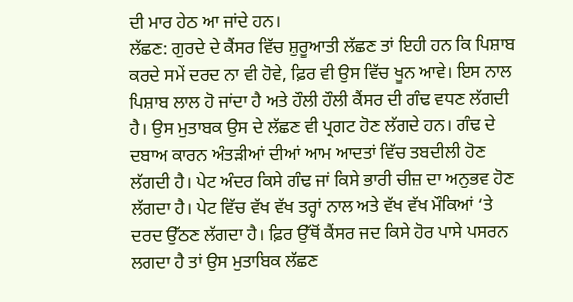ਦੀ ਮਾਰ ਹੇਠ ਆ ਜਾਂਦੇ ਹਨ।
ਲੱਛਣ: ਗੁਰਦੇ ਦੇ ਕੈਂਸਰ ਵਿੱਚ ਸ਼ੁਰੂਆਤੀ ਲੱਛਣ ਤਾਂ ਇਹੀ ਹਨ ਕਿ ਪਿਸ਼ਾਬ ਕਰਦੇ ਸਮੇਂ ਦਰਦ ਨਾ ਵੀ ਹੋਵੇ, ਫ਼ਿਰ ਵੀ ਉਸ ਵਿੱਚ ਖੂਨ ਆਵੇ। ਇਸ ਨਾਲ ਪਿਸ਼ਾਬ ਲਾਲ ਹੋ ਜਾਂਦਾ ਹੈ ਅਤੇ ਹੌਲੀ ਹੌਲੀ ਕੈਂਸਰ ਦੀ ਗੰਢ ਵਧਣ ਲੱਗਦੀ ਹੈ। ਉਸ ਮੁਤਾਬਕ ਉਸ ਦੇ ਲੱਛਣ ਵੀ ਪ੍ਰਗਟ ਹੋਣ ਲੱਗਦੇ ਹਨ। ਗੰਢ ਦੇ ਦਬਾਅ ਕਾਰਨ ਅੰਤੜੀਆਂ ਦੀਆਂ ਆਮ ਆਦਤਾਂ ਵਿੱਚ ਤਬਦੀਲੀ ਹੋਣ ਲੱਗਦੀ ਹੈ। ਪੇਟ ਅੰਦਰ ਕਿਸੇ ਗੰਢ ਜਾਂ ਕਿਸੇ ਭਾਰੀ ਚੀਜ਼ ਦਾ ਅਨੁਭਵ ਹੋਣ ਲੱਗਦਾ ਹੈ। ਪੇਟ ਵਿੱਚ ਵੱਖ ਵੱਖ ਤਰ੍ਹਾਂ ਨਾਲ ਅਤੇ ਵੱਖ ਵੱਖ ਮੌਕਿਆਂ ‘ਤੇ ਦਰਦ ਉੱਠਣ ਲੱਗਦਾ ਹੈ। ਫ਼ਿਰ ਉੱਥੋਂ ਕੈਂਸਰ ਜਦ ਕਿਸੇ ਹੋਰ ਪਾਸੇ ਪਸਰਨ ਲਗਦਾ ਹੈ ਤਾਂ ਉਸ ਮੁਤਾਬਿਕ ਲੱਛਣ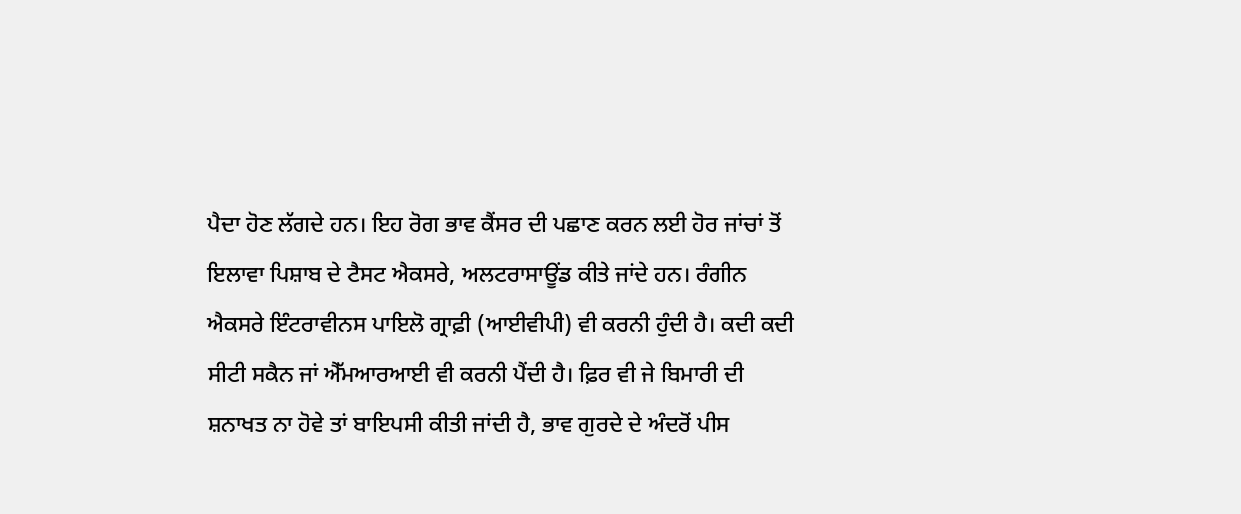ਪੈਦਾ ਹੋਣ ਲੱਗਦੇ ਹਨ। ਇਹ ਰੋਗ ਭਾਵ ਕੈਂਸਰ ਦੀ ਪਛਾਣ ਕਰਨ ਲਈ ਹੋਰ ਜਾਂਚਾਂ ਤੋਂ ਇਲਾਵਾ ਪਿਸ਼ਾਬ ਦੇ ਟੈਸਟ ਐਕਸਰੇ, ਅਲਟਰਾਸਾਊਂਡ ਕੀਤੇ ਜਾਂਦੇ ਹਨ। ਰੰਗੀਨ ਐਕਸਰੇ ਇੰਟਰਾਵੀਨਸ ਪਾਇਲੋ ਗ੍ਰਾਫ਼ੀ (ਆਈਵੀਪੀ) ਵੀ ਕਰਨੀ ਹੁੰਦੀ ਹੈ। ਕਦੀ ਕਦੀ ਸੀਟੀ ਸਕੈਨ ਜਾਂ ਐੱਮਆਰਆਈ ਵੀ ਕਰਨੀ ਪੈਂਦੀ ਹੈ। ਫ਼ਿਰ ਵੀ ਜੇ ਬਿਮਾਰੀ ਦੀ ਸ਼ਨਾਖਤ ਨਾ ਹੋਵੇ ਤਾਂ ਬਾਇਪਸੀ ਕੀਤੀ ਜਾਂਦੀ ਹੈ, ਭਾਵ ਗੁਰਦੇ ਦੇ ਅੰਦਰੋਂ ਪੀਸ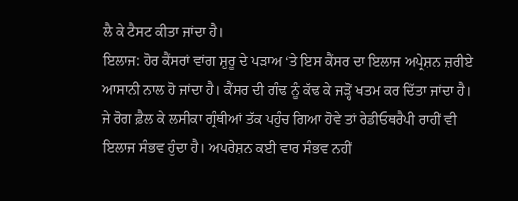ਲੈ ਕੇ ਟੈਸਟ ਕੀਤਾ ਜਾਂਦਾ ਹੈ।
ਇਲਾਜ: ਹੋਰ ਕੈਂਸਰਾਂ ਵਾਂਗ ਸ਼ੁਰੂ ਦੇ ਪੜਾਅ ‘ਤੇ ਇਸ ਕੈਂਸਰ ਦਾ ਇਲਾਜ ਅਪ੍ਰੇਸ਼ਨ ਜ਼ਰੀਏ ਆਸਾਨੀ ਨਾਲ ਹੋ ਜਾਂਦਾ ਹੈ। ਕੈਂਸਰ ਦੀ ਗੰਢ ਨੂੰ ਕੱਢ ਕੇ ਜੜ੍ਹੋਂ ਖਤਮ ਕਰ ਦਿੱਤਾ ਜਾਂਦਾ ਹੈ। ਜੇ ਰੋਗ ਫ਼ੈਲ ਕੇ ਲਸੀਕਾ ਗ੍ਰੰਥੀਆਂ ਤੱਕ ਪਹੁੰਚ ਗਿਆ ਹੋਵੇ ਤਾਂ ਰੇਡੀਓਥਰੈਪੀ ਰਾਹੀਂ ਵੀ ਇਲਾਜ ਸੰਭਵ ਹੁੰਦਾ ਹੈ। ਅਪਰੇਸ਼ਨ ਕਈ ਵਾਰ ਸੰਭਵ ਨਹੀਂ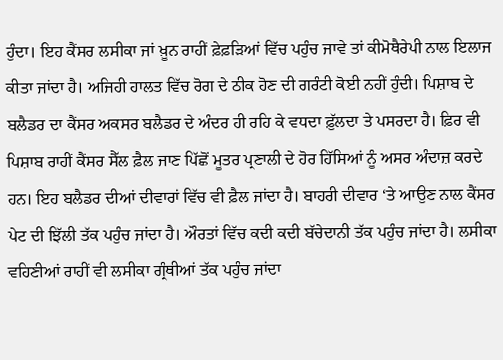ਹੁੰਦਾ। ਇਹ ਕੈਂਸਰ ਲਸੀਕਾ ਜਾਂ ਖ਼ੂਨ ਰਾਹੀਂ ਫ਼ੇਫ਼ੜਿਆਂ ਵਿੱਚ ਪਹੁੰਚ ਜਾਵੇ ਤਾਂ ਕੀਮੋਥੈਰੇਪੀ ਨਾਲ ਇਲਾਜ ਕੀਤਾ ਜਾਂਦਾ ਹੈ। ਅਜਿਹੀ ਹਾਲਤ ਵਿੱਚ ਰੋਗ ਦੇ ਠੀਕ ਹੋਣ ਦੀ ਗਰੰਟੀ ਕੋਈ ਨਹੀਂ ਹੁੰਦੀ। ਪਿਸ਼ਾਬ ਦੇ ਬਲੈਡਰ ਦਾ ਕੈਂਸਰ ਅਕਸਰ ਬਲੈਡਰ ਦੇ ਅੰਦਰ ਹੀ ਰਹਿ ਕੇ ਵਧਦਾ ਫ਼ੁੱਲਦਾ ਤੇ ਪਸਰਦਾ ਹੈ। ਫ਼ਿਰ ਵੀ ਪਿਸ਼ਾਬ ਰਾਹੀਂ ਕੈਂਸਰ ਸੈੱਲ ਫ਼ੈਲ ਜਾਣ ਪਿੱਛੋਂ ਮੂਤਰ ਪ੍ਰਣਾਲੀ ਦੇ ਹੋਰ ਹਿੱਸਿਆਂ ਨੂੰ ਅਸਰ ਅੰਦਾਜ਼ ਕਰਦੇ ਹਨ। ਇਹ ਬਲੈਡਰ ਦੀਆਂ ਦੀਵਾਰਾਂ ਵਿੱਚ ਵੀ ਫ਼ੈਲ ਜਾਂਦਾ ਹੈ। ਬਾਹਰੀ ਦੀਵਾਰ ‘ਤੇ ਆਉਣ ਨਾਲ ਕੈਂਸਰ ਪੇਟ ਦੀ ਝਿੱਲੀ ਤੱਕ ਪਹੁੰਚ ਜਾਂਦਾ ਹੈ। ਔਰਤਾਂ ਵਿੱਚ ਕਦੀ ਕਦੀ ਬੱਚੇਦਾਨੀ ਤੱਕ ਪਹੁੰਚ ਜਾਂਦਾ ਹੈ। ਲਸੀਕਾ ਵਹਿਣੀਆਂ ਰਾਹੀਂ ਵੀ ਲਸੀਕਾ ਗ੍ਰੰਥੀਆਂ ਤੱਕ ਪਹੁੰਚ ਜਾਂਦਾ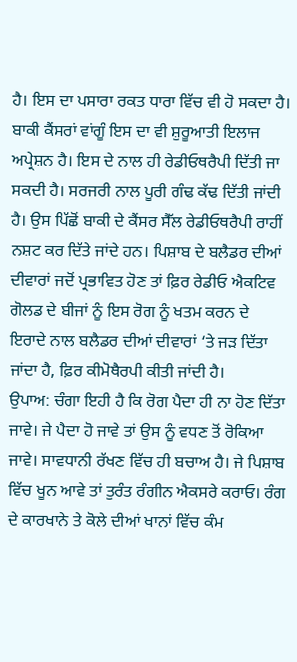ਹੈ। ਇਸ ਦਾ ਪਸਾਰਾ ਰਕਤ ਧਾਰਾ ਵਿੱਚ ਵੀ ਹੋ ਸਕਦਾ ਹੈ। ਬਾਕੀ ਕੈਂਸਰਾਂ ਵਾਂਗੂੰ ਇਸ ਦਾ ਵੀ ਸ਼ੁਰੂਆਤੀ ਇਲਾਜ ਅਪ੍ਰੇਸ਼ਨ ਹੈ। ਇਸ ਦੇ ਨਾਲ ਹੀ ਰੇਡੀਓਥਰੈਪੀ ਦਿੱਤੀ ਜਾ ਸਕਦੀ ਹੈ। ਸਰਜਰੀ ਨਾਲ ਪੂਰੀ ਗੰਢ ਕੱਢ ਦਿੱਤੀ ਜਾਂਦੀ ਹੈ। ਉਸ ਪਿੱਛੋਂ ਬਾਕੀ ਦੇ ਕੈਂਸਰ ਸੈੱਲ ਰੇਡੀਓਥਰੈਪੀ ਰਾਹੀਂ ਨਸ਼ਟ ਕਰ ਦਿੱਤੇ ਜਾਂਦੇ ਹਨ। ਪਿਸ਼ਾਬ ਦੇ ਬਲੈਡਰ ਦੀਆਂ ਦੀਵਾਰਾਂ ਜਦੋਂ ਪ੍ਰਭਾਵਿਤ ਹੋਣ ਤਾਂ ਫ਼ਿਰ ਰੇਡੀਓ ਐਕਟਿਵ ਗੋਲਡ ਦੇ ਬੀਜਾਂ ਨੂੰ ਇਸ ਰੋਗ ਨੂੰ ਖਤਮ ਕਰਨ ਦੇ ਇਰਾਦੇ ਨਾਲ ਬਲੈਡਰ ਦੀਆਂ ਦੀਵਾਰਾਂ ‘ਤੇ ਜੜ ਦਿੱਤਾ ਜਾਂਦਾ ਹੈ, ਫ਼ਿਰ ਕੀਮੋਥੈਰਪੀ ਕੀਤੀ ਜਾਂਦੀ ਹੈ।
ਉਪਾਅ: ਚੰਗਾ ਇਹੀ ਹੈ ਕਿ ਰੋਗ ਪੈਦਾ ਹੀ ਨਾ ਹੋਣ ਦਿੱਤਾ ਜਾਵੇ। ਜੇ ਪੈਦਾ ਹੋ ਜਾਵੇ ਤਾਂ ਉਸ ਨੂੰ ਵਧਣ ਤੋਂ ਰੋਕਿਆ ਜਾਵੇ। ਸਾਵਧਾਨੀ ਰੱਖਣ ਵਿੱਚ ਹੀ ਬਚਾਅ ਹੈ। ਜੇ ਪਿਸ਼ਾਬ ਵਿੱਚ ਖੂਨ ਆਵੇ ਤਾਂ ਤੁਰੰਤ ਰੰਗੀਨ ਐਕਸਰੇ ਕਰਾਓ। ਰੰਗ ਦੇ ਕਾਰਖਾਨੇ ਤੇ ਕੋਲੇ ਦੀਆਂ ਖਾਨਾਂ ਵਿੱਚ ਕੰਮ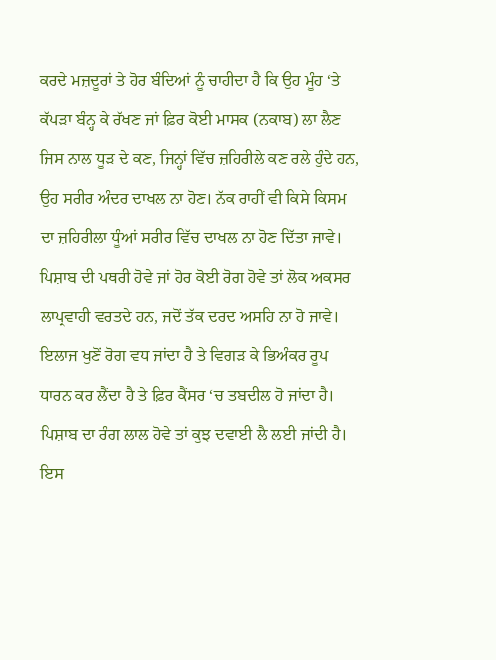ਕਰਦੇ ਮਜ਼ਦੂਰਾਂ ਤੇ ਹੋਰ ਬੰਦਿਆਂ ਨੂੰ ਚਾਹੀਦਾ ਹੈ ਕਿ ਉਹ ਮੂੰਹ ‘ਤੇ ਕੱਪੜਾ ਬੰਨ੍ਹ ਕੇ ਰੱਖਣ ਜਾਂ ਫ਼ਿਰ ਕੋਈ ਮਾਸਕ (ਨਕਾਬ) ਲਾ ਲੈਣ ਜਿਸ ਨਾਲ ਧੂੜ ਦੇ ਕਣ, ਜਿਨ੍ਹਾਂ ਵਿੱਚ ਜ਼ਹਿਰੀਲੇ ਕਣ ਰਲੇ ਹੁੰਦੇ ਹਨ, ਉਹ ਸਰੀਰ ਅੰਦਰ ਦਾਖਲ ਨਾ ਹੋਣ। ਨੱਕ ਰਾਹੀਂ ਵੀ ਕਿਸੇ ਕਿਸਮ ਦਾ ਜ਼ਹਿਰੀਲਾ ਧੂੰਆਂ ਸਰੀਰ ਵਿੱਚ ਦਾਖਲ ਨਾ ਹੋਣ ਦਿੱਤਾ ਜਾਵੇ। ਪਿਸ਼ਾਬ ਦੀ ਪਥਰੀ ਹੋਵੇ ਜਾਂ ਹੋਰ ਕੋਈ ਰੋਗ ਹੋਵੇ ਤਾਂ ਲੋਕ ਅਕਸਰ ਲਾਪ੍ਰਵਾਹੀ ਵਰਤਦੇ ਹਨ, ਜਦੋਂ ਤੱਕ ਦਰਦ ਅਸਹਿ ਨਾ ਹੋ ਜਾਵੇ। ਇਲਾਜ ਖੁਣੋਂ ਰੋਗ ਵਧ ਜਾਂਦਾ ਹੈ ਤੇ ਵਿਗੜ ਕੇ ਭਿਅੰਕਰ ਰੂਪ ਧਾਰਨ ਕਰ ਲੈਂਦਾ ਹੈ ਤੇ ਫ਼ਿਰ ਕੈਂਸਰ ‘ਚ ਤਬਦੀਲ ਹੋ ਜਾਂਦਾ ਹੈ। ਪਿਸ਼ਾਬ ਦਾ ਰੰਗ ਲਾਲ ਹੋਵੇ ਤਾਂ ਕੁਝ ਦਵਾਈ ਲੈ ਲਈ ਜਾਂਦੀ ਹੈ। ਇਸ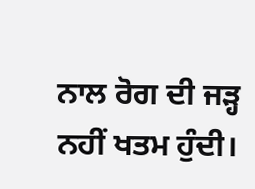ਨਾਲ ਰੋਗ ਦੀ ਜੜ੍ਹ ਨਹੀਂ ਖਤਮ ਹੁੰਦੀ।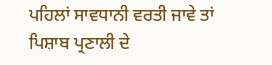ਪਹਿਲਾਂ ਸਾਵਧਾਨੀ ਵਰਤੀ ਜਾਵੇ ਤਾਂ ਪਿਸ਼ਾਬ ਪ੍ਰਣਾਲੀ ਦੇ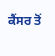ਕੈਂਸਰ ਤੋਂ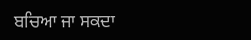ਬਚਿਆ ਜਾ ਸਕਦਾ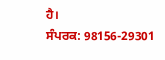ਹੈ।
ਸੰਪਰਕ: 98156-29301